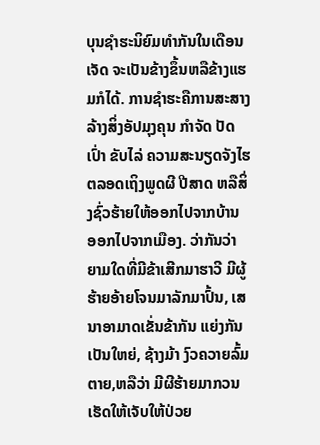ບຸນຊຳຮະນິຍົມທຳກັນໃນເດືອນເຈັດ ຈະເປັນຂ້າງຂຶ້ນຫລືຂ້າງແຮມກໍໄດ້. ການຊໍາຮະຄືການສະສາງ ລ້າງສິ່ງອັປມຸງຄຸນ ກຳຈັດ ປັດເປົ່າ ຂັບໄລ່ ຄວາມສະນຽດຈັງໄຮ ຕລອດເຖິງພູດຜີ ປີສາດ ຫລືສິ່ງຊົ່ວຮ້າຍໃຫ້ອອກໄປຈາກບ້ານ ອອກໄປຈາກເມືອງ. ວ່າກັນວ່າ ຍາມໃດທີ່ມີຂ້າເສີກມາຮາວີ ມີຜູ້ຮ້າຍອ້າຍໂຈນມາລັກມາປົ້ນ, ເສນາອາມາດເຂັ່ນຂ້າກັນ ແຍ່ງກັນເປັນໃຫຍ່, ຊ້າງມ້າ ງົວຄວາຍລົ້ມຕາຍ,ຫລືວ່າ ມີຜີຮ້າຍມາກວນ ເຮັດໃຫ້ເຈັບໃຫ້ປ່ວຍ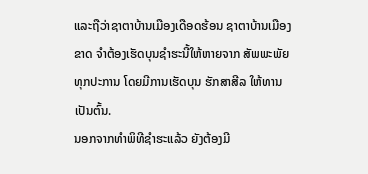ແລະຖືວ່າຊາຕາບ້ານເມືອງເດືອດຮ້ອນ ຊາຕາບ້ານເມືອງຂາດ ຈຳຕ້ອງເຮັດບຸນຊໍາຮະນີ້ໃຫ້ຫາຍຈາກ ສັພພະພັຍທຸກປະການ ໂດຍມີການເຮັດບຸນ ຮັກສາສີລ ໃຫ້ທານເປັນຕົ້ນ.
ນອກຈາກທຳພິທີຊຳຮະແລ້ວ ຍັງຕ້ອງມີ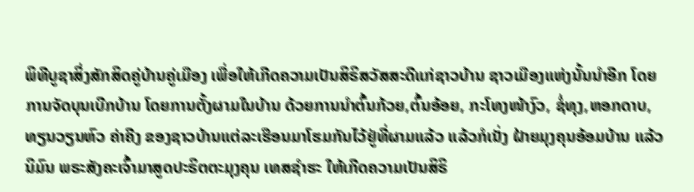ພິທີບູຊາສິ່ງສັກສິດຄູ່ບ້ານຄູ່ເມືອງ ເພື່ອໃຫ້ເກີດຄວາມເປັນສິຣິສວັສສະດີແກ່ຊາວບ້ານ ຊາວເມືອງແຫ່ງນັ້ນນຳອີກ ໂດຍ ການຈັດບຸນເບີກບ້ານ ໂດຍການຕັ້ງຜາມໃນບ້ານ ດ້ວຍການນຳຕົ້ນກ້ວຍ,ຕົ້ນອ້ອຍ, ກະໂທງໜ້າງົວ, ຊໍ່ທຸງ,ຫອກດາບ, ທຽນວຽນຫົວ ຄ່າຄີງ ຂອງຊາວບ້ານແຕ່ລະເຮືອນມາໂຮມກັນໄວ້ຢູ່ທີ່ຜາມແລ້ວ ແລ້ວກໍເນັ່ງ ຝ້າຍມຸງຄຸນອ້ອມບ້ານ ແລ້ວ ນິມົນ ພຣະສັງຄະເຈົ້າມາສູດປະຣິຕຕະມຸງຄຸນ ເທສຊຳຮະ ໃຫ້ເກີດຄວາມເປັນສິຣິ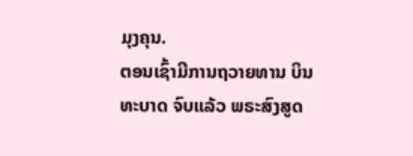ມຸງຄຸນ.
ຕອນເຊົ້າມີການຖວາຍທານ ບິນທະບາດ ຈົບແລ້ວ ພຣະສົງສູດ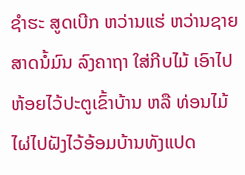ຊໍາຮະ ສູດເບີກ ຫວ່ານແຮ່ ຫວ່ານຊາຍ ສາດນໍ້ມົນ ລົງຄາຖາ ໃສ່ກີບໄມ້ ເອົາໄປຫ້ອຍໄວ້ປະຕູເຂົ້າບ້ານ ຫລື ທ່ອນໄມ້ໄຜ່ໄປຝັງໄວ້ອ້ອມບ້ານທັງແປດ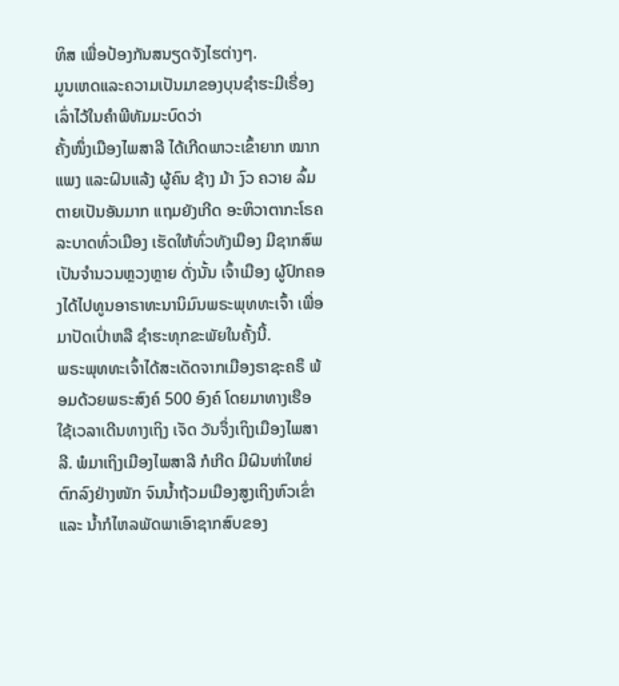ທິສ ເພື່ອປ້ອງກັນສນຽດຈັງໄຮຕ່າງໆ.
ມູນເຫດແລະຄວາມເປັນມາຂອງບຸນຊຳຮະມີເຣື່ອງເລົ່າໄວ້ໃນຄຳພີທັມມະບົດວ່າ
ຄັ້ງໜຶ່ງເມືອງໄພສາລີ ໄດ້ເກີດພາວະເຂົ້າຍາກ ໝາກແພງ ແລະຝົນແລ້ງ ຜູ້ຄົນ ຊ້າງ ມ້າ ງົວ ຄວາຍ ລົ້ມຕາຍເປັນອັນມາກ ແຖມຍັງເກີດ ອະຫິວາຕາກະໂຣຄ ລະບາດທົ່ວເມືອງ ເຮັດໃຫ້ທົ່ວທັງເມືອງ ມີຊາກສົພເປັນຈຳນວນຫຼວງຫຼາຍ ດັ່ງນັ້ນ ເຈົ້າເມືອງ ຜູ້ປົກຄອງໄດ້ໄປທູນອາຣາທະນານິມົນພຣະພຸທທະເຈົ້າ ເພື່ອມາປັດເປົ່າຫລື ຊຳຮະທຸກຂະພັຍໃນຄັ້ງນີ້.
ພຣະພຸທທະເຈົ້າໄດ້ສະເດັດຈາກເມືອງຣາຊະຄຣຶ ພ້ອມດ້ວຍພຣະສົງຄ໌ 500 ອົງຄ໌ ໂດຍມາທາງເຮືອ ໃຊ້ເວລາເດີນທາງເຖິງ ເຈັດ ວັນຈຶ່ງເຖິງເມືອງໄພສາລີ. ພໍມາເຖິງເມືອງໄພສາລີ ກໍເກີດ ມີຝົນຫ່າໃຫຍ່ຕົກລົງຢ່າງໜັກ ຈົນນ້ຳຖ້ວມເມືອງສູງເຖິງຫົວເຂົ່າ ແລະ ນ້ຳກໍໄຫລພັດພາເອົາຊາກສົບຂອງ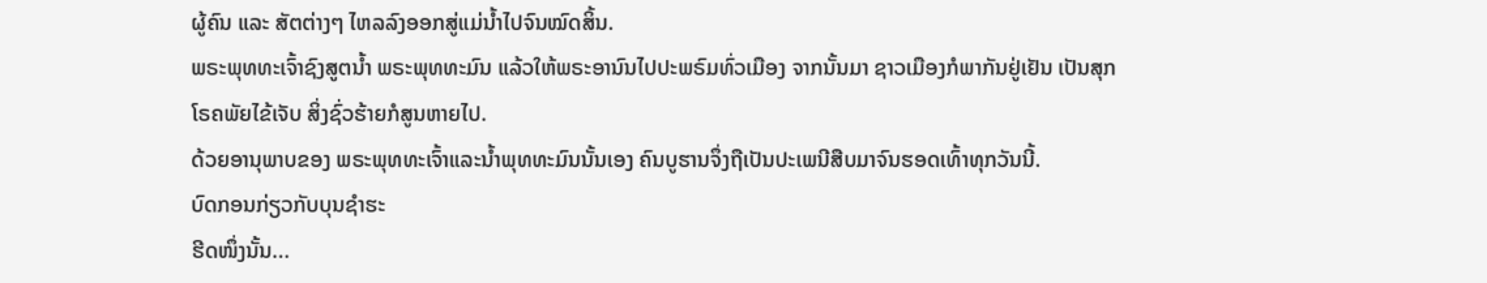ຜູ້ຄົນ ແລະ ສັຕຕ່າງໆ ໄຫລລົງອອກສູ່ແມ່ນໍ້າໄປຈົນໝົດສິ້ນ.
ພຣະພຸທທະເຈົ້າຊົງສູຕນ້ຳ ພຣະພຸທທະມົນ ແລ້ວໃຫ້ພຣະອານົນໄປປະພຣົມທົ່ວເມືອງ ຈາກນັ້ນມາ ຊາວເມືອງກໍພາກັນຢູ່ເຢັນ ເປັນສຸກ ໂຣຄພັຍໄຂ້ເຈັບ ສິ່ງຊົ່ວຮ້າຍກໍສູນຫາຍໄປ.
ດ້ວຍອານຸພາບຂອງ ພຣະພຸທທະເຈົ້າແລະນໍ້າພຸທທະມົນນັ້ນເອງ ຄົນບູຮານຈຶ່ງຖືເປັນປະເພນີສືບມາຈົນຮອດເທົ້າທຸກວັນນີ້.
ບົດກອນກ່ຽວກັບບຸນຊຳຮະ
ຮີດໜຶ່ງນັ້ນ...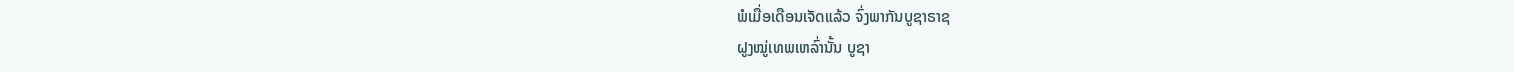ພໍເມື່ອເດືອນເຈັດແລ້ວ ຈົ່ງພາກັນບູຊາຣາຊ
ຝູງໝູ່ເທພເຫລົ່ານັ້ນ ບູຊາ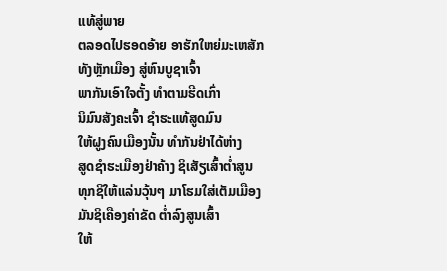ແທ້ສູ່ພາຍ
ຕລອດໄປຮອດອ້າຍ ອາຮັກໃຫຍ່ມະເຫສັກ
ທັງຫຼັກເມືອງ ສູ່ຫົນບູຊາເຈົ້າ
ພາກັນເອົາໃຈຕັ້ງ ທຳຕາມຮີດເກົ່າ
ນິມົນສັງຄະເຈົ້າ ຊຳຮະແທ້ສູດມົນ
ໃຫ້ຝູງຄົນເມືອງນັ້ນ ທຳກັນຢ່າໄດ້ຫ່າງ
ສູດຊຳຮະເມືອງຢ່າຄ້າງ ຊິເສັຽເສົ້າຕ່ຳສູນ
ທຸກຊິໃຫ້ແລ່ນວຸ້ນໆ ມາໂຮມໃສ່ເຕັມເມືອງ
ມັນຊິເຄືອງຄ່າຂັດ ຕ່ຳລົງສູນເສົ້າ
ໃຫ້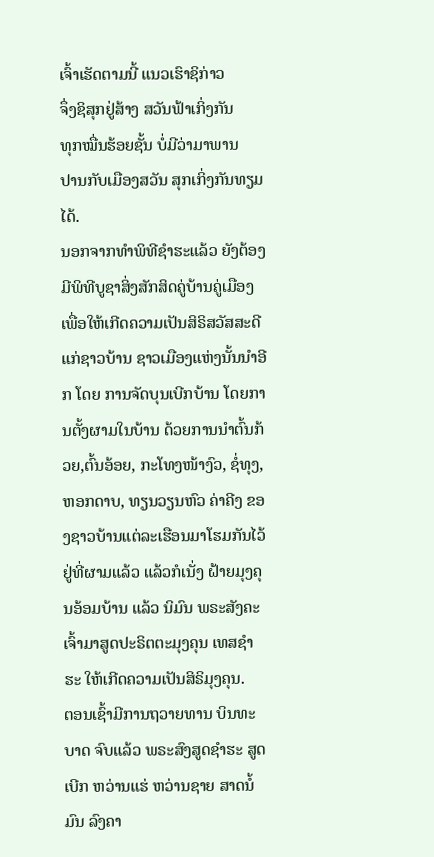ເຈົ້າເຮັດຕາມນີ້ ແນວເຮົາຊິກ່າວ
ຈຶ່ງຊິສຸກຢູ່ສ້າງ ສວັນຟ້າເກິ່ງກັນ
ທຸກໝື່ນຮ້ອຍຊັ້ນ ບໍ່ມີວ່າມາພານ
ປານກັບເມືອງສວັນ ສຸກເກິ່ງກັນທຽມໄດ້.
ນອກຈາກທຳພິທີຊຳຮະແລ້ວ ຍັງຕ້ອງມີພິທີບູຊາສິ່ງສັກສິດຄູ່ບ້ານຄູ່ເມືອງ ເພື່ອໃຫ້ເກີດຄວາມເປັນສິຣິສວັສສະດີແກ່ຊາວບ້ານ ຊາວເມືອງແຫ່ງນັ້ນນຳອີກ ໂດຍ ການຈັດບຸນເບີກບ້ານ ໂດຍການຕັ້ງຜາມໃນບ້ານ ດ້ວຍການນຳຕົ້ນກ້ວຍ,ຕົ້ນອ້ອຍ, ກະໂທງໜ້າງົວ, ຊໍ່ທຸງ,ຫອກດາບ, ທຽນວຽນຫົວ ຄ່າຄີງ ຂອງຊາວບ້ານແຕ່ລະເຮືອນມາໂຮມກັນໄວ້ຢູ່ທີ່ຜາມແລ້ວ ແລ້ວກໍເນັ່ງ ຝ້າຍມຸງຄຸນອ້ອມບ້ານ ແລ້ວ ນິມົນ ພຣະສັງຄະເຈົ້າມາສູດປະຣິຕຕະມຸງຄຸນ ເທສຊຳຮະ ໃຫ້ເກີດຄວາມເປັນສິຣິມຸງຄຸນ.
ຕອນເຊົ້າມີການຖວາຍທານ ບິນທະບາດ ຈົບແລ້ວ ພຣະສົງສູດຊໍາຮະ ສູດເບີກ ຫວ່ານແຮ່ ຫວ່ານຊາຍ ສາດນໍ້ມົນ ລົງຄາ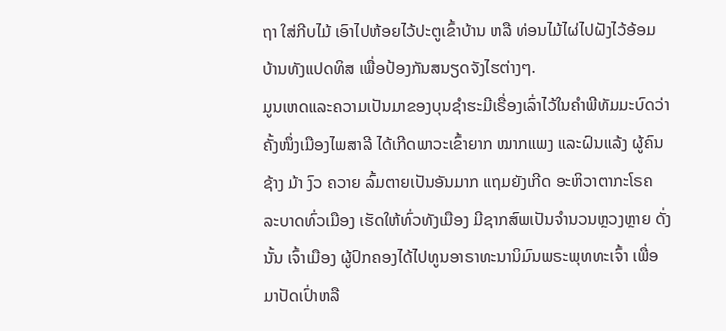ຖາ ໃສ່ກີບໄມ້ ເອົາໄປຫ້ອຍໄວ້ປະຕູເຂົ້າບ້ານ ຫລື ທ່ອນໄມ້ໄຜ່ໄປຝັງໄວ້ອ້ອມບ້ານທັງແປດທິສ ເພື່ອປ້ອງກັນສນຽດຈັງໄຮຕ່າງໆ.
ມູນເຫດແລະຄວາມເປັນມາຂອງບຸນຊຳຮະມີເຣື່ອງເລົ່າໄວ້ໃນຄຳພີທັມມະບົດວ່າ
ຄັ້ງໜຶ່ງເມືອງໄພສາລີ ໄດ້ເກີດພາວະເຂົ້າຍາກ ໝາກແພງ ແລະຝົນແລ້ງ ຜູ້ຄົນ ຊ້າງ ມ້າ ງົວ ຄວາຍ ລົ້ມຕາຍເປັນອັນມາກ ແຖມຍັງເກີດ ອະຫິວາຕາກະໂຣຄ ລະບາດທົ່ວເມືອງ ເຮັດໃຫ້ທົ່ວທັງເມືອງ ມີຊາກສົພເປັນຈຳນວນຫຼວງຫຼາຍ ດັ່ງນັ້ນ ເຈົ້າເມືອງ ຜູ້ປົກຄອງໄດ້ໄປທູນອາຣາທະນານິມົນພຣະພຸທທະເຈົ້າ ເພື່ອມາປັດເປົ່າຫລື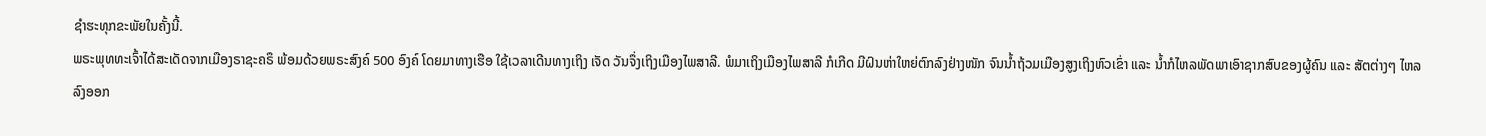ຊຳຮະທຸກຂະພັຍໃນຄັ້ງນີ້.
ພຣະພຸທທະເຈົ້າໄດ້ສະເດັດຈາກເມືອງຣາຊະຄຣຶ ພ້ອມດ້ວຍພຣະສົງຄ໌ 500 ອົງຄ໌ ໂດຍມາທາງເຮືອ ໃຊ້ເວລາເດີນທາງເຖິງ ເຈັດ ວັນຈຶ່ງເຖິງເມືອງໄພສາລີ. ພໍມາເຖິງເມືອງໄພສາລີ ກໍເກີດ ມີຝົນຫ່າໃຫຍ່ຕົກລົງຢ່າງໜັກ ຈົນນ້ຳຖ້ວມເມືອງສູງເຖິງຫົວເຂົ່າ ແລະ ນ້ຳກໍໄຫລພັດພາເອົາຊາກສົບຂອງຜູ້ຄົນ ແລະ ສັຕຕ່າງໆ ໄຫລລົງອອກ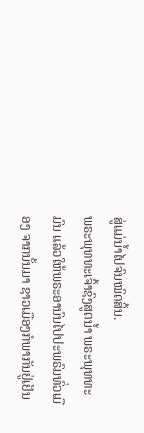ສູ່ແມ່ນໍ້າໄປຈົນໝົດສິ້ນ.
ພຣະພຸທທະເຈົ້າຊົງສູຕນ້ຳ ພຣະພຸທທະມົນ ແລ້ວໃຫ້ພຣະອານົນໄປປະພຣົມທົ່ວເມືອງ ຈາກນັ້ນມາ ຊາວເມືອງກໍພາກັນຢູ່ເຢັນ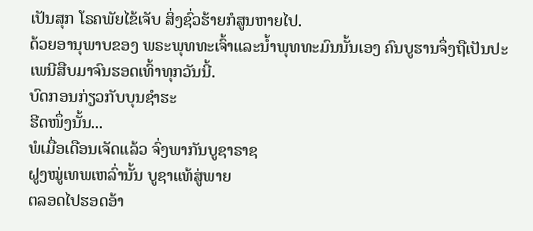ເປັນສຸກ ໂຣຄພັຍໄຂ້ເຈັບ ສິ່ງຊົ່ວຮ້າຍກໍສູນຫາຍໄປ.
ດ້ວຍອານຸພາບຂອງ ພຣະພຸທທະເຈົ້າແລະນໍ້າພຸທທະມົນນັ້ນເອງ ຄົນບູຮານຈຶ່ງຖືເປັນປະເພນີສືບມາຈົນຮອດເທົ້າທຸກວັນນີ້.
ບົດກອນກ່ຽວກັບບຸນຊຳຮະ
ຮີດໜຶ່ງນັ້ນ...
ພໍເມື່ອເດືອນເຈັດແລ້ວ ຈົ່ງພາກັນບູຊາຣາຊ
ຝູງໝູ່ເທພເຫລົ່ານັ້ນ ບູຊາແທ້ສູ່ພາຍ
ຕລອດໄປຮອດອ້າ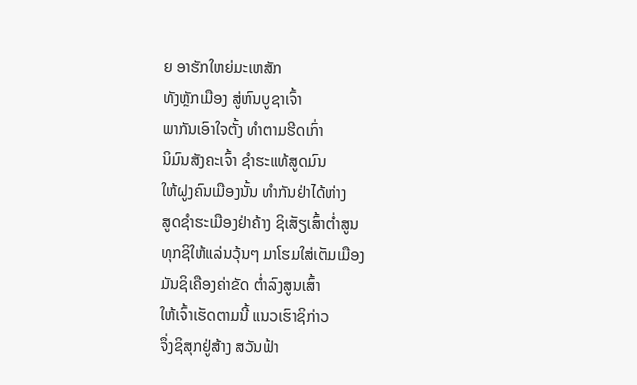ຍ ອາຮັກໃຫຍ່ມະເຫສັກ
ທັງຫຼັກເມືອງ ສູ່ຫົນບູຊາເຈົ້າ
ພາກັນເອົາໃຈຕັ້ງ ທຳຕາມຮີດເກົ່າ
ນິມົນສັງຄະເຈົ້າ ຊຳຮະແທ້ສູດມົນ
ໃຫ້ຝູງຄົນເມືອງນັ້ນ ທຳກັນຢ່າໄດ້ຫ່າງ
ສູດຊຳຮະເມືອງຢ່າຄ້າງ ຊິເສັຽເສົ້າຕ່ຳສູນ
ທຸກຊິໃຫ້ແລ່ນວຸ້ນໆ ມາໂຮມໃສ່ເຕັມເມືອງ
ມັນຊິເຄືອງຄ່າຂັດ ຕ່ຳລົງສູນເສົ້າ
ໃຫ້ເຈົ້າເຮັດຕາມນີ້ ແນວເຮົາຊິກ່າວ
ຈຶ່ງຊິສຸກຢູ່ສ້າງ ສວັນຟ້າ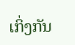ເກິ່ງກັນ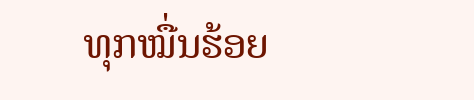ທຸກໝື່ນຮ້ອຍ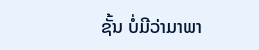ຊັ້ນ ບໍ່ມີວ່າມາພາ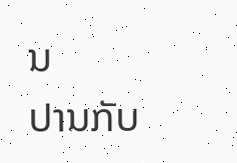ນ
ປານກັບ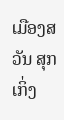ເມືອງສວັນ ສຸກເກິ່ງ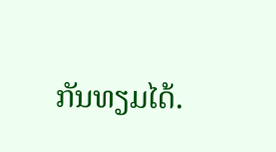ກັນທຽມໄດ້.